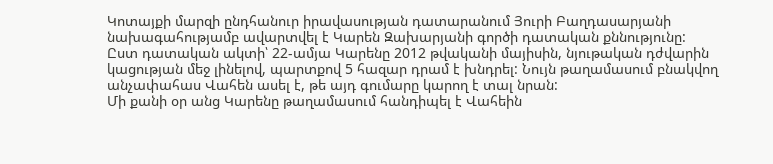Կոտայքի մարզի ընդհանուր իրավասության դատարանում Յուրի Բաղդասարյանի նախագահությամբ ավարտվել է Կարեն Զախարյանի գործի դատական քննությունը:
Ըստ դատական ակտի՝ 22-ամյա Կարենը 2012 թվականի մայիսին, նյութական դժվարին կացության մեջ լինելով, պարտքով 5 հազար դրամ է խնդրել: Նույն թաղամասում բնակվող անչափահաս Վահեն ասել է, թե այդ գումարը կարող է տալ նրան:
Մի քանի օր անց Կարենը թաղամասում հանդիպել է Վահեին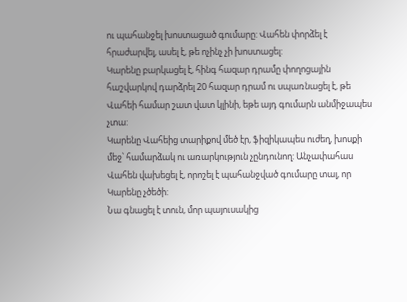ու պահանջել խոստացած գումարը: Վահեն փորձել է հրաժարվել, ասել է, թե ոչինչ չի խոստացել:
Կարենը բարկացել է, հինգ հազար դրամը փողոցային հաշվարկով դարձրել 20 հազար դրամ ու սպառնացել է, թե Վահեի համար շատ վատ կլինի, եթե այդ գումարն անմիջապես չտա:
Կարենը Վահեից տարիքով մեծ էր, ֆիզիկապես ուժեղ, խոսքի մեջ՝ համարձակ ու առարկություն չընդունող: Անչափահաս Վահեն վախեցել է, որոշել է պահանջված գումարը տալ, որ Կարենը չծեծի:
Նա գնացել է տուն, մոր պայուսակից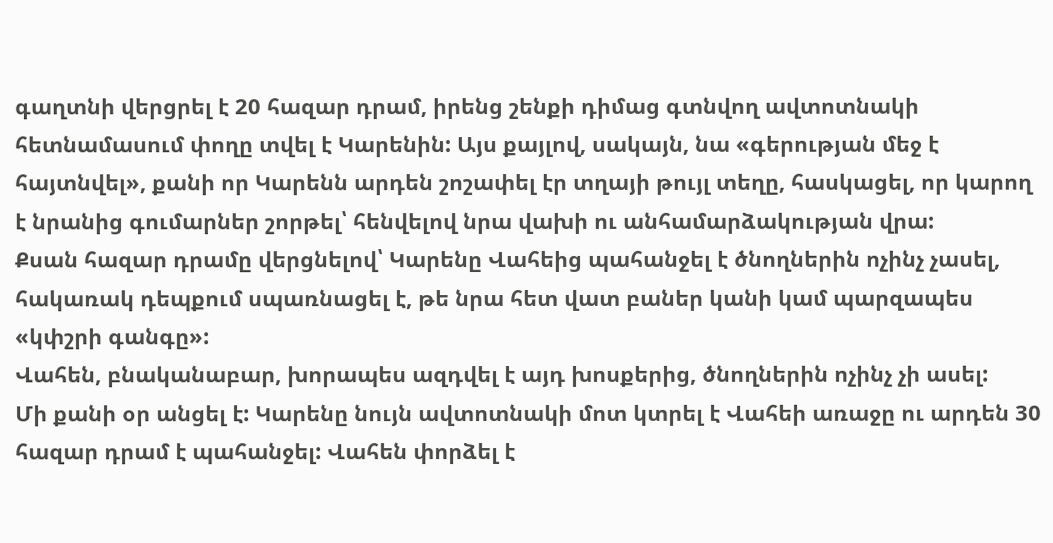գաղտնի վերցրել է 20 հազար դրամ, իրենց շենքի դիմաց գտնվող ավտոտնակի հետնամասում փողը տվել է Կարենին: Այս քայլով, սակայն, նա «գերության մեջ է հայտնվել», քանի որ Կարենն արդեն շոշափել էր տղայի թույլ տեղը, հասկացել, որ կարող է նրանից գումարներ շորթել՝ հենվելով նրա վախի ու անհամարձակության վրա:
Քսան հազար դրամը վերցնելով՝ Կարենը Վահեից պահանջել է ծնողներին ոչինչ չասել, հակառակ դեպքում սպառնացել է, թե նրա հետ վատ բաներ կանի կամ պարզապես «կփշրի գանգը»:
Վահեն, բնականաբար, խորապես ազդվել է այդ խոսքերից, ծնողներին ոչինչ չի ասել:
Մի քանի օր անցել է: Կարենը նույն ավտոտնակի մոտ կտրել է Վահեի առաջը ու արդեն 30 հազար դրամ է պահանջել: Վահեն փորձել է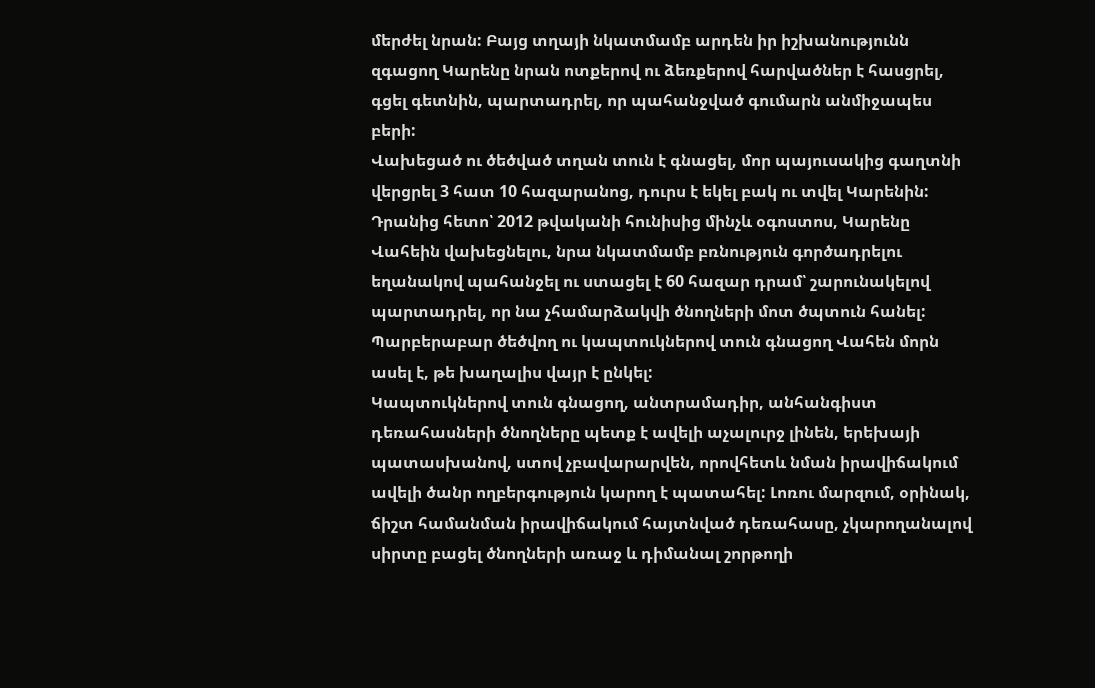մերժել նրան: Բայց տղայի նկատմամբ արդեն իր իշխանությունն զգացող Կարենը նրան ոտքերով ու ձեռքերով հարվածներ է հասցրել, գցել գետնին, պարտադրել, որ պահանջված գումարն անմիջապես բերի:
Վախեցած ու ծեծված տղան տուն է գնացել, մոր պայուսակից գաղտնի վերցրել 3 հատ 10 հազարանոց, դուրս է եկել բակ ու տվել Կարենին:
Դրանից հետո՝ 2012 թվականի հունիսից մինչև օգոստոս, Կարենը Վահեին վախեցնելու, նրա նկատմամբ բռնություն գործադրելու եղանակով պահանջել ու ստացել է 60 հազար դրամ՝ շարունակելով պարտադրել, որ նա չհամարձակվի ծնողների մոտ ծպտուն հանել:
Պարբերաբար ծեծվող ու կապտուկներով տուն գնացող Վահեն մորն ասել է, թե խաղալիս վայր է ընկել:
Կապտուկներով տուն գնացող, անտրամադիր, անհանգիստ դեռահասների ծնողները պետք է ավելի աչալուրջ լինեն, երեխայի պատասխանով, ստով չբավարարվեն, որովհետև նման իրավիճակում ավելի ծանր ողբերգություն կարող է պատահել: Լոռու մարզում, օրինակ, ճիշտ համանման իրավիճակում հայտնված դեռահասը, չկարողանալով սիրտը բացել ծնողների առաջ և դիմանալ շորթողի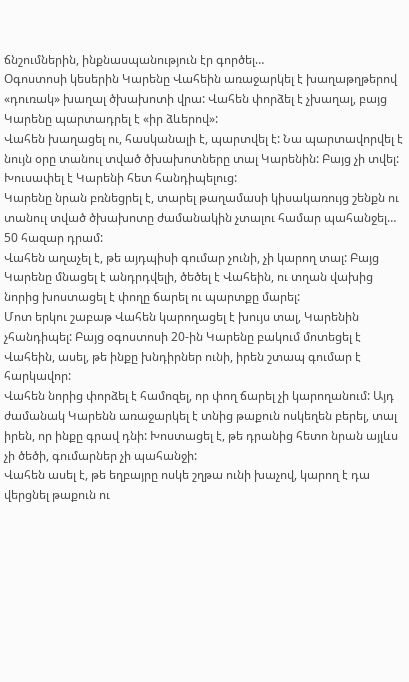ճնշումներին, ինքնասպանություն էր գործել…
Օգոստոսի կեսերին Կարենը Վահեին առաջարկել է խաղաթղթերով «դուռակ» խաղալ ծխախոտի վրա: Վահեն փորձել է չխաղալ, բայց Կարենը պարտադրել է «իր ձևերով»:
Վահեն խաղացել ու, հասկանալի է, պարտվել է: Նա պարտավորվել է նույն օրը տանուլ տված ծխախոտները տալ Կարենին: Բայց չի տվել: Խուսափել է Կարենի հետ հանդիպելուց:
Կարենը նրան բռնեցրել է, տարել թաղամասի կիսակառույց շենքն ու տանուլ տված ծխախոտը ժամանակին չտալու համար պահանջել… 50 հազար դրամ:
Վահեն աղաչել է, թե այդպիսի գումար չունի, չի կարող տալ: Բայց Կարենը մնացել է անդրդվելի, ծեծել է Վահեին, ու տղան վախից նորից խոստացել է փողը ճարել ու պարտքը մարել:
Մոտ երկու շաբաթ Վահեն կարողացել է խույս տալ, Կարենին չհանդիպել: Բայց օգոստոսի 20-ին Կարենը բակում մոտեցել է Վահեին, ասել, թե ինքը խնդիրներ ունի, իրեն շտապ գումար է հարկավոր:
Վահեն նորից փորձել է համոզել, որ փող ճարել չի կարողանում: Այդ ժամանակ Կարենն առաջարկել է տնից թաքուն ոսկեղեն բերել, տալ իրեն, որ ինքը գրավ դնի: Խոստացել է, թե դրանից հետո նրան այլևս չի ծեծի, գումարներ չի պահանջի:
Վահեն ասել է, թե եղբայրը ոսկե շղթա ունի խաչով, կարող է դա վերցնել թաքուն ու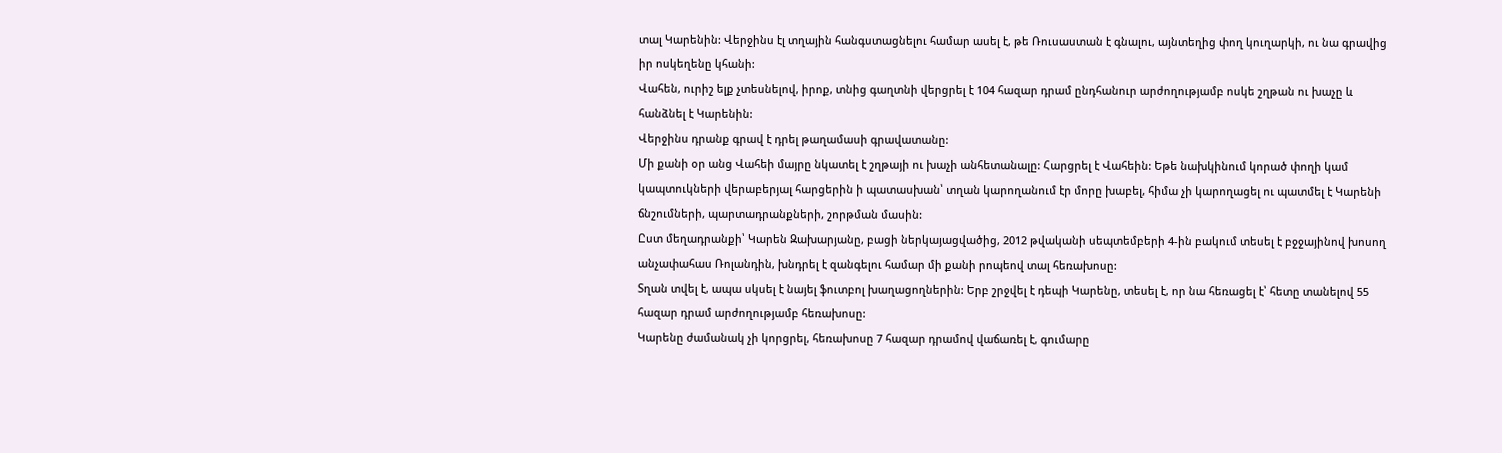տալ Կարենին: Վերջինս էլ տղային հանգստացնելու համար ասել է, թե Ռուսաստան է գնալու, այնտեղից փող կուղարկի, ու նա գրավից իր ոսկեղենը կհանի:
Վահեն, ուրիշ ելք չտեսնելով, իրոք, տնից գաղտնի վերցրել է 104 հազար դրամ ընդհանուր արժողությամբ ոսկե շղթան ու խաչը և հանձնել է Կարենին:
Վերջինս դրանք գրավ է դրել թաղամասի գրավատանը:
Մի քանի օր անց Վահեի մայրը նկատել է շղթայի ու խաչի անհետանալը: Հարցրել է Վահեին: Եթե նախկինում կորած փողի կամ կապտուկների վերաբերյալ հարցերին ի պատասխան՝ տղան կարողանում էր մորը խաբել, հիմա չի կարողացել ու պատմել է Կարենի ճնշումների, պարտադրանքների, շորթման մասին:
Ըստ մեղադրանքի՝ Կարեն Զախարյանը, բացի ներկայացվածից, 2012 թվականի սեպտեմբերի 4-ին բակում տեսել է բջջայինով խոսող անչափահաս Ռոլանդին, խնդրել է զանգելու համար մի քանի րոպեով տալ հեռախոսը:
Տղան տվել է, ապա սկսել է նայել ֆուտբոլ խաղացողներին: Երբ շրջվել է դեպի Կարենը, տեսել է, որ նա հեռացել է՝ հետը տանելով 55 հազար դրամ արժողությամբ հեռախոսը:
Կարենը ժամանակ չի կորցրել, հեռախոսը 7 հազար դրամով վաճառել է, գումարը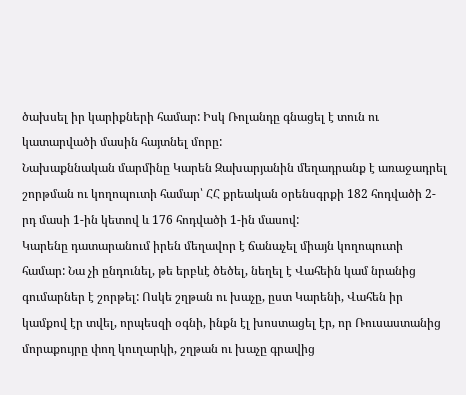ծախսել իր կարիքների համար: Իսկ Ռոլանդը գնացել է տուն ու կատարվածի մասին հայտնել մորը:
Նախաքննական մարմինը Կարեն Զախարյանին մեղադրանք է առաջադրել շորթման ու կողոպուտի համար՝ ՀՀ քրեական օրենսգրքի 182 հոդվածի 2-րդ մասի 1-ին կետով և 176 հոդվածի 1-ին մասով:
Կարենը դատարանում իրեն մեղավոր է ճանաչել միայն կողոպուտի համար: Նա չի ընդունել, թե երբևէ ծեծել, նեղել է Վահեին կամ նրանից գումարներ է շորթել: Ոսկե շղթան ու խաչը, ըստ Կարենի, Վահեն իր կամքով էր տվել, որպեսզի օգնի, ինքն էլ խոստացել էր, որ Ռուսաստանից մորաքույրը փող կուղարկի, շղթան ու խաչը գրավից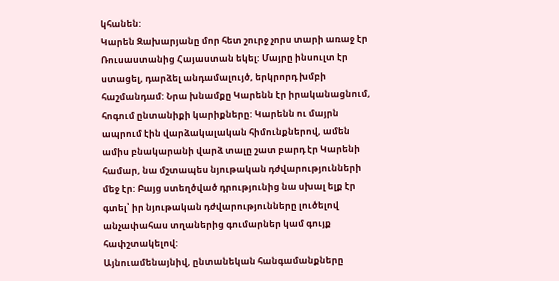կհանեն:
Կարեն Զախարյանը մոր հետ շուրջ չորս տարի առաջ էր Ռուսաստանից Հայաստան եկել: Մայրը ինսուլտ էր ստացել, դարձել անդամալույծ, երկրորդ խմբի հաշմանդամ: Նրա խնամքը Կարենն էր իրականացնում, հոգում ընտանիքի կարիքները: Կարենն ու մայրն ապրում էին վարձակալական հիմունքներով, ամեն ամիս բնակարանի վարձ տալը շատ բարդ էր Կարենի համար, նա մշտապես նյութական դժվարությունների մեջ էր: Բայց ստեղծված դրությունից նա սխալ ելք էր գտել՝ իր նյութական դժվարությունները լուծելով անչափահաս տղաներից գումարներ կամ գույք հափշտակելով:
Այնուամենայնիվ, ընտանեկան հանգամանքները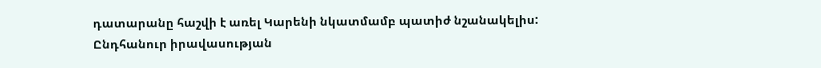դատարանը հաշվի է առել Կարենի նկատմամբ պատիժ նշանակելիս:
Ընդհանուր իրավասության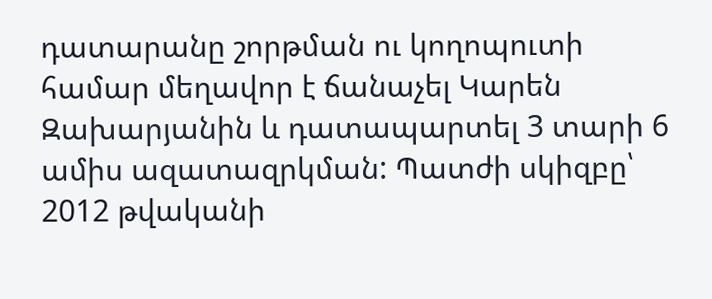դատարանը շորթման ու կողոպուտի համար մեղավոր է ճանաչել Կարեն Զախարյանին և դատապարտել 3 տարի 6 ամիս ազատազրկման: Պատժի սկիզբը՝ 2012 թվականի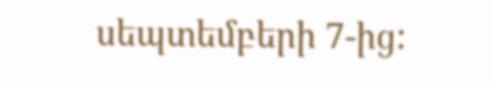սեպտեմբերի 7-ից: